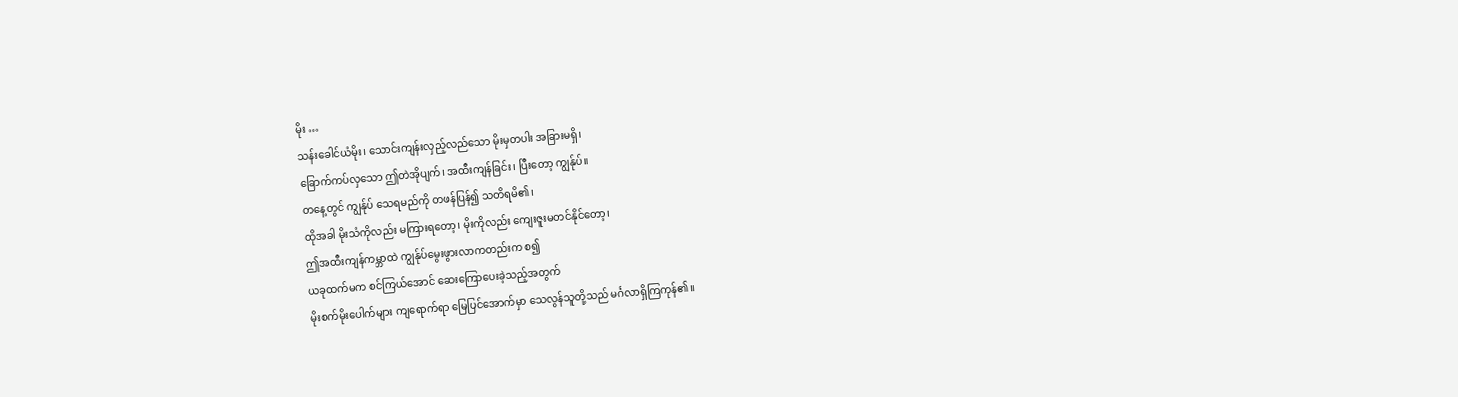မိုး …
သန်းခေါင်ယံမိုး၊ သောင်းကျန်းလှည့်လည်သော မိုးမှတပါး အခြားမရှိ၊
ခြောက်ကပ်လှသော ဤတဲအိုပျက်၊ အထီးကျန်ခြင်း၊ ပြီးတော့ ကျွန်ုပ်။
တနေ့တွင် ကျွန်ုပ် သေရမည်ကို တဖန်ပြန်၍ သတိရမိ၏၊
ထိုအခါ မိုးသံကိုလည်း မကြားရတော့၊ မိုးကိုလည်း ကျေးဇူးမတင်နိုင်တော့၊
ဤအထီးကျန်ကမ္ဘာထဲ ကျွန်ုပ်မွေးဖွားလာကတည်းက စ၍
ယခုထက်မက စင်ကြယ်အောင် ဆေးကြောပေးခဲ့သည့်အတွက်
မိုးစက်မိုးပေါက်များ ကျရောက်ရာ မြေပြင်အောက်မှာ သေလွန်သူတို့သည် မင်္ဂလာရှိကြကုန်၏။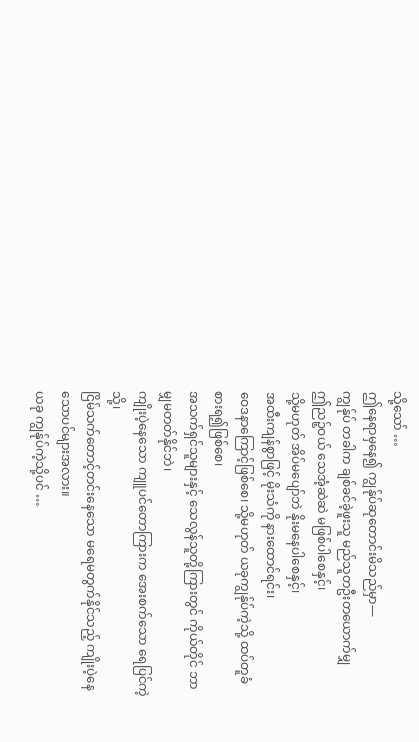သို့သော် …
ဤနေရာမှနေ၍ ကျွန်ုပ်ဆုတောင်းမိသည်မှာ—
ကျွန်ုပ် တခါက ချစ်ခင်ခဲ့ဖူးသူ မည်သူတဦးတယောက်မျှ
ဤညဉ့်ဝယ် သေအံ့ဆဲဆဲ မဖြစ်ပါစေနှင့်၊
သို့မဟုတ် အိပ်မပျော်ဘဲ နိုးမနေပါစေနှင့်၊
အထီးကျန်စွာဖြင့် မိုးသံကို နားထောင်ရင်း၊
ဝေဒနာကြောင့်ဖြစ်စေ၊ သို့မဟုတ် ယခုကျွန်ုပ်ကဲ့သို့ ထပ်တူခံစားရ၍ဖြစ်စေ၊
အသက်ရှင်သူများနှင့် သေလွန်သူတို့ကြားတွင် ကိုယ်တိုင် ဘာမျှမတတ်နိုင်ဘဲ၊
ကျိုးပဲ့နေသော ကျူပင်တောကြားက အေးစက်သော ရေပြင်ကဲ့သို့၊
ငြိမ်သက်တောင့်တင်းနေသော မရေမတွက်နိုင်သည့် ကျိုးပဲ့နေသောပင်များအလား။
ယခု ကျွန်ုပ်ကဲ့သို့ပင် …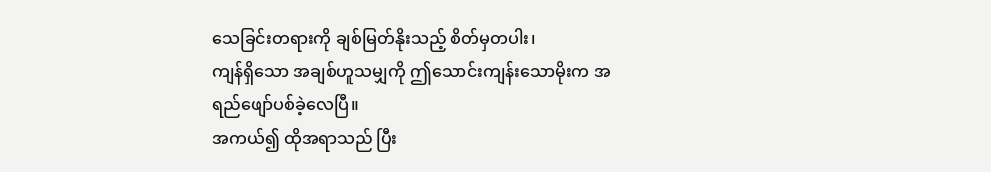သေခြင်းတရားကို ချစ်မြတ်နိုးသည့် စိတ်မှတပါး၊
ကျန်ရှိသော အချစ်ဟူသမျှကို ဤသောင်းကျန်းသောမိုးက အရည်ဖျော်ပစ်ခဲ့လေပြီ။
အကယ်၍ ထိုအရာသည် ပြီး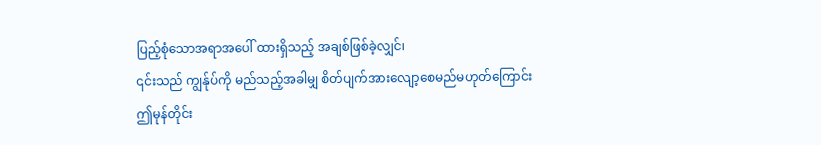ပြည့်စုံသောအရာအပေါ် ထားရှိသည့် အချစ်ဖြစ်ခဲ့လျှင်၊
၎င်းသည် ကျွန်ုပ်ကို မည်သည့်အခါမျှ စိတ်ပျက်အားလျော့စေမည်မဟုတ်ကြောင်း
ဤမုန်တိုင်း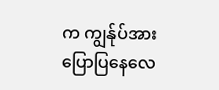က ကျွန်ုပ်အား ပြောပြနေလေ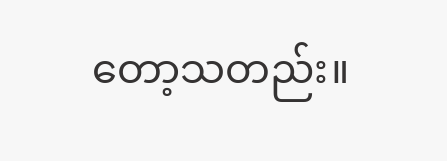တော့သတည်း။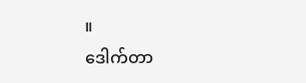။
ဒေါက်တာ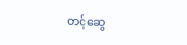တင့်ဆွေ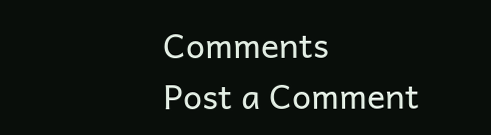Comments
Post a Comment